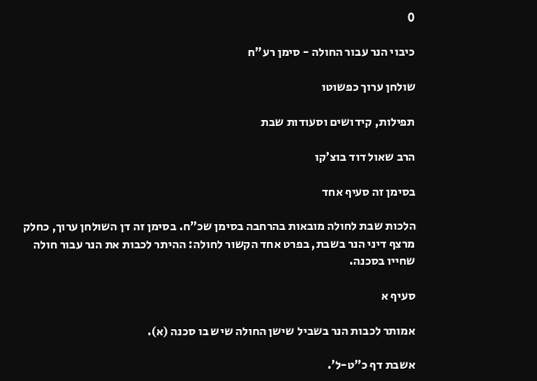0

כיבוי הנר עבור החולה - סימן רע"ח

שולחן ערוך כפשוטו

תפילות, קידושים וסעודות שבת

הרב שאול דוד בוצ’קו

בסימן זה סעיף אחד

הלכות שבת לחולה מובאות בהרחבה בסימן שכ”ח. בסימן זה דן השולחן ערוך, כחלק מרצף דיני הנר בשבת, בפרט אחד הקשור לחולה: ההיתר לכבות את הנר עבור חולה שחייו בסכנה.

סעיף א

אמותר לכבות הנר בשביל שישן החולה שיש בו סכנה (א).

אשבת דף כ”ט-ל’.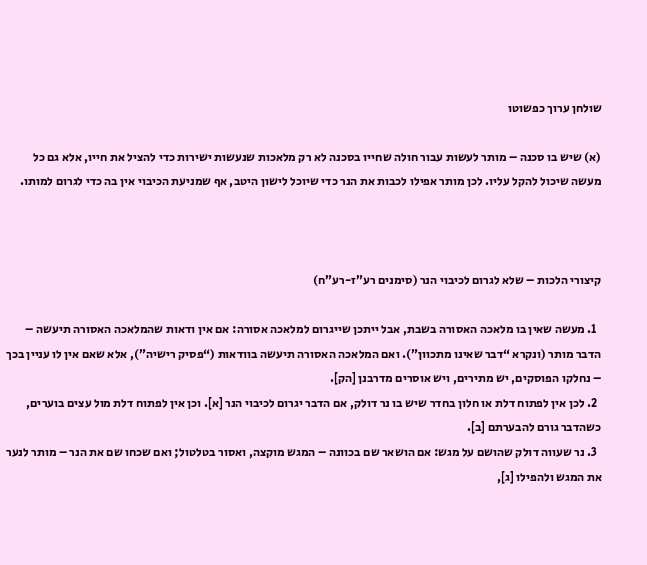שולחן ערוך כפשוטו

(א) שיש בו סכנה – מותר לעשות עבור חולה שחייו בסכנה לא רק מלאכות שנעשות ישירות כדי להציל את חייו, אלא גם כל מעשה שיכול להקל עליו. לכן מותר אפילו לכבות את הנר כדי שיוכל לישון היטב, אף שמניעת הכיבוי אין בה כדי לגרום למותו.



קיצורי הלכות – שלא לגרום לכיבוי הנר (סימנים רע”ז-רע”ח)

  1. מעשה שאין בו מלאכה האסורה בשבת, אבל ייתכן שייגרום למלאכה אסורה: אם אין ודאות שהמלאכה האסורה תיעשה – הדבר מותר (ונקרא “דבר שאינו מתכוון”). ואם המלאכה האסורה תיעשה בוודאות (“פסיק רישיה”), אלא שאם אין לו עניין בכך – נחלקו הפוסקים, יש מתירים, ויש אוסרים מדרבנן [הק].
  2. לכן אין לפתוח דלת או חלון בחדר שיש בו נר דולק, אם הדבר יגרום לכיבוי הנר [א]. וכן אין לפתוח דלת מול עצים בוערים, כשהדבר גורם להבערתם [ב].
  3. נר שעווה דולק שהושם על מגש: אם הושאר שם בכוונה – המגש מוקצה, ואסור בטלטול; ואם שכחו שם את הנר – מותר לנער את המגש ולהפילו [ג],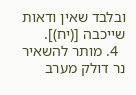ובלבד שאין ודאות שייכבה [(יח)].
  4. מותר להשאיר נר דולק מערב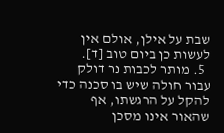שבת על אילן, אולם אין לעשות כן ביום טוב [ד].
  5. מותר לכבות נר דולק עבור חולה שיש בו סכנה כדי להקל על הרגשתו, אף שהאור אינו מסכן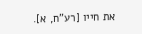את חייו [רע”ח, א].